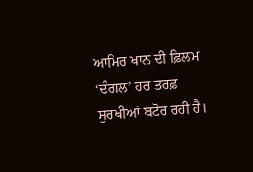ਆਮਿਰ ਖਾਨ ਦੀ ਫ਼ਿਲਮ ‘ਦੰਗਲ’ ਹਰ ਤਰਫ਼ ਸੁਰਖੀਆਂ ਬਟੋਰ ਰਹੀ ਹੈ।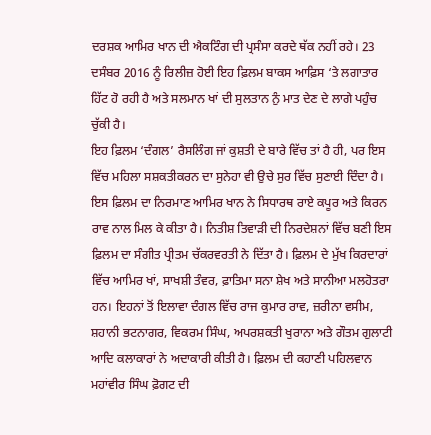ਦਰਸ਼ਕ ਆਮਿਰ ਖਾਨ ਦੀ ਐਕਟਿੰਗ ਦੀ ਪ੍ਰਸੰਸਾ ਕਰਦੇ ਥੱਕ ਨਹੀਂ ਰਹੇ। 23 ਦਸੰਬਰ 2016 ਨੂੰ ਰਿਲੀਜ਼ ਹੋਈ ਇਹ ਫ਼ਿਲਮ ਬਾਕਸ ਆਫ਼ਿਸ ‘ਤੇ ਲਗਾਤਾਰ ਹਿੱਟ ਹੋ ਰਹੀ ਹੈ ਅਤੇ ਸਲਮਾਨ ਖਾਂ ਦੀ ਸੁਲਤਾਨ ਨੁੰ ਮਾਤ ਦੇਣ ਦੇ ਲਾਗੇ ਪਹੁੰਚ ਚੁੱਕੀ ਹੈ।
ਇਹ ਫ਼ਿਲਮ ‘ਦੰਗਲ’ ਰੈਸਲਿੰਗ ਜਾਂ ਕੁਸ਼ਤੀ ਦੇ ਬਾਰੇ ਵਿੱਚ ਤਾਂ ਹੈ ਹੀ, ਪਰ ਇਸ ਵਿੱਚ ਮਹਿਲਾ ਸਸ਼ਕਤੀਕਰਨ ਦਾ ਸੁਨੇਹਾ ਵੀ ਉਚੇ ਸੁਰ ਵਿੱਚ ਸੁਣਾਈ ਦਿੰਦਾ ਹੈ। ਇਸ ਫ਼ਿਲਮ ਦਾ ਨਿਰਮਾਣ ਆਮਿਰ ਖਾਨ ਨੇ ਸਿਧਾਰਥ ਰਾਏ ਕਪੂਰ ਅਤੇ ਕਿਰਨ ਰਾਵ ਨਾਲ ਮਿਲ ਕੇ ਕੀਤਾ ਹੈ। ਨਿਤੀਸ਼ ਤਿਵਾੜੀ ਦੀ ਨਿਰਦੇਸ਼ਨਾਂ ਵਿੱਚ ਬਣੀ ਇਸ ਫ਼ਿਲਮ ਦਾ ਸੰਗੀਤ ਪ੍ਰੀਤਮ ਚੱਕਰਵਰਤੀ ਨੇ ਦਿੱਤਾ ਹੈ। ਫ਼ਿਲਮ ਦੇ ਮੁੱਖ ਕਿਰਦਾਰਾਂ ਵਿੱਚ ਆਮਿਰ ਖਾਂ, ਸਾਖਸ਼ੀ ਤੰਵਰ, ਫ਼ਾਤਿਮਾ ਸਨਾ ਸ਼ੇਖ ਅਤੇ ਸਾਨੀਆ ਮਲਹੋਤਰਾ ਹਨ। ਇਹਨਾਂ ਤੋਂ ਇਲਾਵਾ ਦੰਗਲ ਵਿੱਚ ਰਾਜ ਕੁਮਾਰ ਰਾਵ, ਜ਼ਰੀਨਾ ਵਸੀਮ, ਸ਼ਹਾਨੀ ਭਟਨਾਗਰ, ਵਿਕਰਮ ਸਿੰਘ, ਅਪਰਸ਼ਕਤੀ ਖੁਰਾਨਾ ਅਤੇ ਗੌਤਮ ਗੁਲਾਟੀ ਆਦਿ ਕਲਾਕਾਰਾਂ ਨੇ ਅਦਾਕਾਰੀ ਕੀਤੀ ਹੈ। ਫ਼ਿਲਮ ਦੀ ਕਹਾਣੀ ਪਹਿਲਵਾਨ ਮਹਾਂਵੀਰ ਸਿੰਘ ਫ਼ੋਗਟ ਦੀ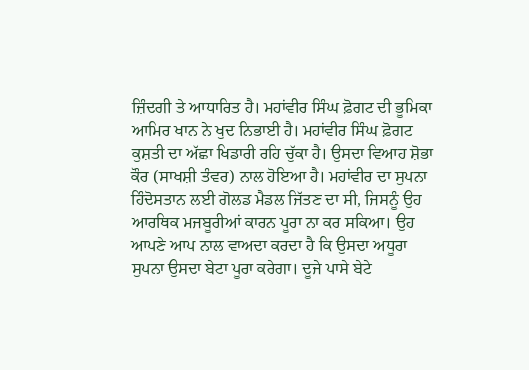ਜ਼ਿੰਦਗੀ ਤੇ ਆਧਾਰਿਤ ਹੈ। ਮਹਾਂਵੀਰ ਸਿੰਘ ਫ਼ੋਗਟ ਦੀ ਭੂਮਿਕਾ ਆਮਿਰ ਖਾਨ ਨੇ ਖੁਦ ਨਿਭਾਈ ਹੈ। ਮਹਾਂਵੀਰ ਸਿੰਘ ਫ਼ੋਗਟ ਕੁਸ਼ਤੀ ਦਾ ਅੱਛਾ ਖਿਡਾਰੀ ਰਹਿ ਚੁੱਕਾ ਹੈ। ਉਸਦਾ ਵਿਆਹ ਸ਼ੋਭਾ ਕੌਰ (ਸਾਖਸ਼ੀ ਤੰਵਰ) ਨਾਲ ਹੋਇਆ ਹੈ। ਮਹਾਂਵੀਰ ਦਾ ਸੁਪਨਾ ਹਿੰਦੋਸਤਾਨ ਲਈ ਗੋਲਡ ਮੈਡਲ ਜਿੱਤਣ ਦਾ ਸੀ, ਜਿਸਨੂੰ ਉਹ ਆਰਥਿਕ ਮਜਬੂਰੀਆਂ ਕਾਰਨ ਪੂਰਾ ਨਾ ਕਰ ਸਕਿਆ। ਉਹ ਆਪਣੇ ਆਪ ਨਾਲ ਵਾਅਦਾ ਕਰਦਾ ਹੈ ਕਿ ਉਸਦਾ ਅਧੂਰਾ ਸੁਪਨਾ ਉਸਦਾ ਬੇਟਾ ਪੂਰਾ ਕਰੇਗਾ। ਦੂਜੇ ਪਾਸੇ ਬੇਟੇ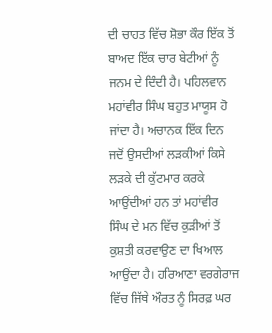ਦੀ ਚਾਹਤ ਵਿੱਚ ਸ਼ੋਭਾ ਕੌਰ ਇੱਕ ਤੋਂ ਬਾਅਦ ਇੱਕ ਚਾਰ ਬੇਟੀਆਂ ਨੂੰ ਜਨਮ ਦੇ ਦਿੰਦੀ ਹੈ। ਪਹਿਲਵਾਨ ਮਹਾਂਵੀਰ ਸਿੰਘ ਬਹੁਤ ਮਾਯੂਸ ਹੋ ਜਾਂਦਾ ਹੈ। ਅਚਾਨਕ ਇੱਕ ਦਿਨ ਜਦੋਂ ਉਸਦੀਆਂ ਲੜਕੀਆਂ ਕਿਸੇ ਲੜਕੇ ਦੀ ਕੁੱਟਮਾਰ ਕਰਕੇ ਆਉਂਦੀਆਂ ਹਨ ਤਾਂ ਮਹਾਂਵੀਰ ਸਿੰਘ ਦੇ ਮਨ ਵਿੱਚ ਕੁੜੀਆਂ ਤੋਂ ਕੁਸ਼ਤੀ ਕਰਵਾਉਣ ਦਾ ਖਿਆਲ ਆਉਂਦਾ ਹੈ। ਹਰਿਆਣਾ ਵਰਗੇਰਾਜ ਵਿੱਚ ਜਿੱਥੇ ਔਰਤ ਨੂੰ ਸਿਰਫ਼ ਘਰ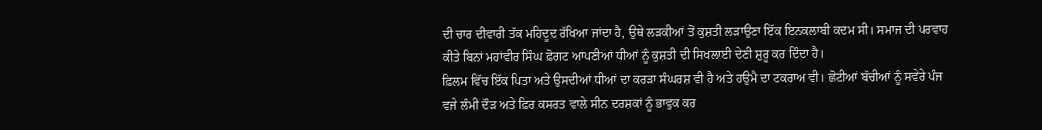ਦੀ ਚਾਰ ਦੀਵਾਰੀ ਤੱਕ ਮਹਿਦੂਦ ਰੱਖਿਆ ਜਾਂਦਾ ਹੈ, ਉਥੇ ਲੜਕੀਆਂ ਤੋਂ ਕੁਸ਼ਤੀ ਲੜਾਉਣਾ ਇੱਕ ਇਨਕਲਾਬੀ ਕਦਮ ਸੀ। ਸਮਾਜ ਦੀ ਪਰਵਾਹ ਕੀਤੇ ਬਿਨਾਂ ਮਹਾਂਵੀਰ ਸਿੰਘ ਫ਼ੋਗਟ ਆਪਣੀਆਂ ਧੀਆਂ ਨੂੰ ਕੁਸ਼ਤੀ ਦੀ ਸਿਖਲਾਈ ਦੇਣੀ ਸ਼ੁਰੂ ਕਰ ਦਿੰਦਾ ਹੈ।
ਫ਼ਿਲਮ ਵਿੱਚ ਇੱਕ ਪਿਤਾ ਅਤੇ ਉਸਦੀਆਂ ਧੀਆਂ ਦਾ ਕਰੜਾ ਸੰਘਰਸ਼ ਵੀ ਹੈ ਅਤੇ ਹਉਮੈ ਦਾ ਟਕਰਾਅ ਵੀ। ਛੋਟੀਆਂ ਬੱਚੀਆਂ ਨੂੰ ਸਵੇਰੇ ਪੰਜ ਵਜੇ ਲੰਮੀ ਦੌੜ ਅਤੇ ਫ਼ਿਰ ਕਸਰਤ ਵਾਲੇ ਸੀਨ ਦਰਸ਼ਕਾਂ ਨੂੰ ਭਾਵੁਕ ਕਰ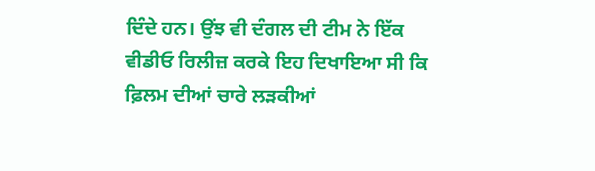ਦਿੰਦੇ ਹਨ। ਉਂਝ ਵੀ ਦੰਗਲ ਦੀ ਟੀਮ ਨੇ ਇੱਕ ਵੀਡੀਓ ਰਿਲੀਜ਼ ਕਰਕੇ ਇਹ ਦਿਖਾਇਆ ਸੀ ਕਿ ਫ਼ਿਲਮ ਦੀਆਂ ਚਾਰੇ ਲੜਕੀਆਂ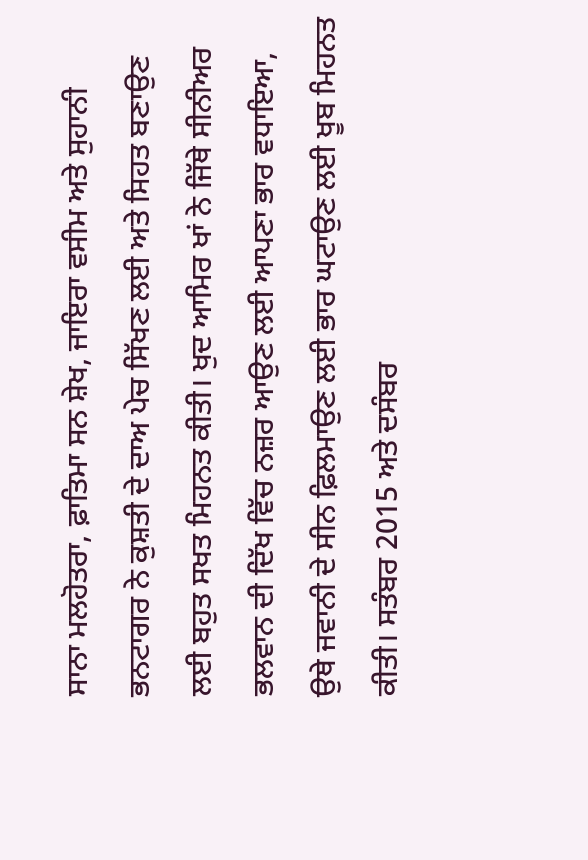ਸਾਨਾ ਮਲਹੋਤਰਾ, ਫ਼ਾਤਿਮਾ ਸਨ ਸ਼ੇਖ, ਜਾਇਰਾ ਵਸੀਮ ਅਤੇ ਸੁਹਾਨੀ ਭਨਟਾਗਰ ਨੇ ਕੁਸ਼ਤੀ ਦੇ ਦਾਅ ਪੇਚ ਸਿੱਖਣ ਲਈ ਅਤੇ ਸਿਹਤ ਬਣਾਉਣ ਲਈ ਬਹੁਤ ਸਖਤ ਮਿਹਨਤ ਕੀਤੀ। ਖੁਦ ਆਮਿਰ ਖਾਂ ਨੇ ਜਿੱਥੇ ਸੀਨੀਅਰ ਭਲਵਾਨ ਦੀ ਦਿੱਖ ਵਿੱਚ ਨਜ਼ਰ ਆਉਣ ਲਈ ਆਪਣਾ ਭਾਰ ਵਧਾਇਆ, ਉਥੇ ਜਵਾਨੀ ਦੇ ਸੀਨ ਫ਼ਿਲਮਾਉਣ ਲਈ ਭਾਰ ਘਟਾਉਣ ਲਈ ਖੂਬ ਮਿਹਨਤ ਕੀਤੀ। ਸਤੰਬਰ 2015 ਅਤੇ ਦਸੰਬਰ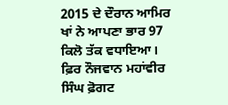2015 ਦੇ ਦੌਰਾਨ ਆਮਿਰ ਖਾਂ ਨੇ ਆਪਣਾ ਭਾਰ 97 ਕਿਲੋ ਤੱਕ ਵਧਾਇਆ। ਫ਼ਿਰ ਨੌਜਵਾਨ ਮਹਾਂਵੀਰ ਸਿੰਘ ਫ਼ੋਗਟ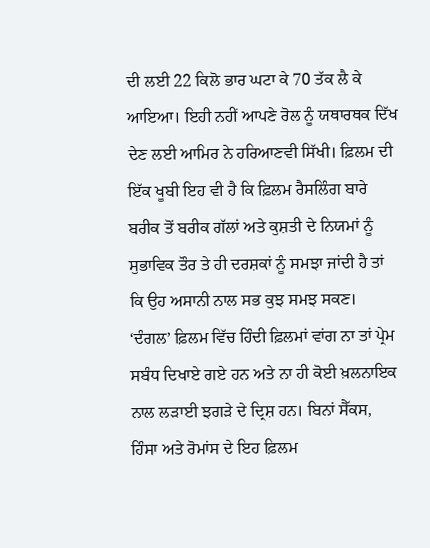ਦੀ ਲਈ 22 ਕਿਲੋ ਭਾਰ ਘਟਾ ਕੇ 70 ਤੱਕ ਲੈ ਕੇ ਆਇਆ। ਇਹੀ ਨਹੀਂ ਆਪਣੇ ਰੋਲ ਨੂੰ ਯਥਾਰਥਕ ਦਿੱਖ ਦੇਣ ਲਈ ਆਮਿਰ ਨੇ ਹਰਿਆਣਵੀ ਸਿੱਖੀ। ਫ਼ਿਲਮ ਦੀ ਇੱਕ ਖੂਬੀ ਇਹ ਵੀ ਹੈ ਕਿ ਫ਼ਿਲਮ ਰੈਸਲਿੰਗ ਬਾਰੇ ਬਰੀਕ ਤੋਂ ਬਰੀਕ ਗੱਲਾਂ ਅਤੇ ਕੁਸ਼ਤੀ ਦੇ ਨਿਯਮਾਂ ਨੂੰ ਸੁਭਾਵਿਕ ਤੌਰ ਤੇ ਹੀ ਦਰਸ਼ਕਾਂ ਨੂੰ ਸਮਝਾ ਜਾਂਦੀ ਹੈ ਤਾਂ ਕਿ ਉਹ ਅਸਾਨੀ ਨਾਲ ਸਭ ਕੁਝ ਸਮਝ ਸਕਣ।
‘ਦੰਗਲ’ ਫ਼ਿਲਮ ਵਿੱਚ ਹਿੰਦੀ ਫ਼ਿਲਮਾਂ ਵਾਂਗ ਨਾ ਤਾਂ ਪ੍ਰੇਮ ਸਬੰਧ ਦਿਖਾਏ ਗਏ ਹਨ ਅਤੇ ਨਾ ਹੀ ਕੋਈ ਖ਼ਲਨਾਇਕ ਨਾਲ ਲੜਾਈ ਝਗੜੇ ਦੇ ਦ੍ਰਿਸ਼ ਹਨ। ਬਿਨਾਂ ਸੈੱਕਸ, ਹਿੰਸਾ ਅਤੇ ਰੋਮਾਂਸ ਦੇ ਇਹ ਫ਼ਿਲਮ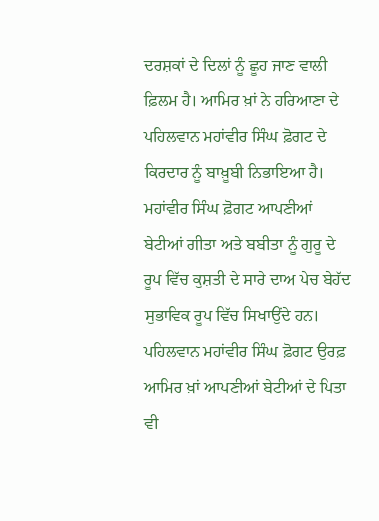ਦਰਸ਼ਕਾਂ ਦੇ ਦਿਲਾਂ ਨੂੰ ਛੂਹ ਜਾਣ ਵਾਲੀ ਫ਼ਿਲਮ ਹੈ। ਆਮਿਰ ਖ਼ਾਂ ਨੇ ਹਰਿਆਣਾ ਦੇ ਪਹਿਲਵਾਨ ਮਹਾਂਵੀਰ ਸਿੰਘ ਫ਼ੋਗਟ ਦੇ ਕਿਰਦਾਰ ਨੂੰ ਬਾਖ਼ੂਬੀ ਨਿਭਾਇਆ ਹੈ। ਮਹਾਂਵੀਰ ਸਿੰਘ ਫ਼ੋਗਟ ਆਪਣੀਆਂ ਬੇਟੀਆਂ ਗੀਤਾ ਅਤੇ ਬਬੀਤਾ ਨੂੰ ਗੁਰੂ ਦੇ ਰੂਪ ਵਿੱਚ ਕੁਸ਼ਤੀ ਦੇ ਸਾਰੇ ਦਾਅ ਪੇਚ ਬੇਹੱਦ ਸੁਭਾਵਿਕ ਰੂਪ ਵਿੱਚ ਸਿਖਾਉਂਦੇ ਹਨ। ਪਹਿਲਵਾਨ ਮਹਾਂਵੀਰ ਸਿੰਘ ਫ਼ੋਗਟ ਉਰਫ਼ ਆਮਿਰ ਖ਼ਾਂ ਆਪਣੀਆਂ ਬੇਟੀਆਂ ਦੇ ਪਿਤਾ ਵੀ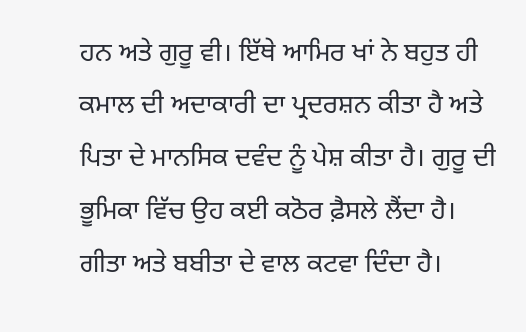ਹਨ ਅਤੇ ਗੁਰੂ ਵੀ। ਇੱਥੇ ਆਮਿਰ ਖਾਂ ਨੇ ਬਹੁਤ ਹੀ ਕਮਾਲ ਦੀ ਅਦਾਕਾਰੀ ਦਾ ਪ੍ਰਦਰਸ਼ਨ ਕੀਤਾ ਹੈ ਅਤੇ ਪਿਤਾ ਦੇ ਮਾਨਸਿਕ ਦਵੰਦ ਨੂੰ ਪੇਸ਼ ਕੀਤਾ ਹੈ। ਗੁਰੂ ਦੀ ਭੂਮਿਕਾ ਵਿੱਚ ਉਹ ਕਈ ਕਠੋਰ ਫ਼ੈਸਲੇ ਲੈਂਦਾ ਹੈ। ਗੀਤਾ ਅਤੇ ਬਬੀਤਾ ਦੇ ਵਾਲ ਕਟਵਾ ਦਿੰਦਾ ਹੈ।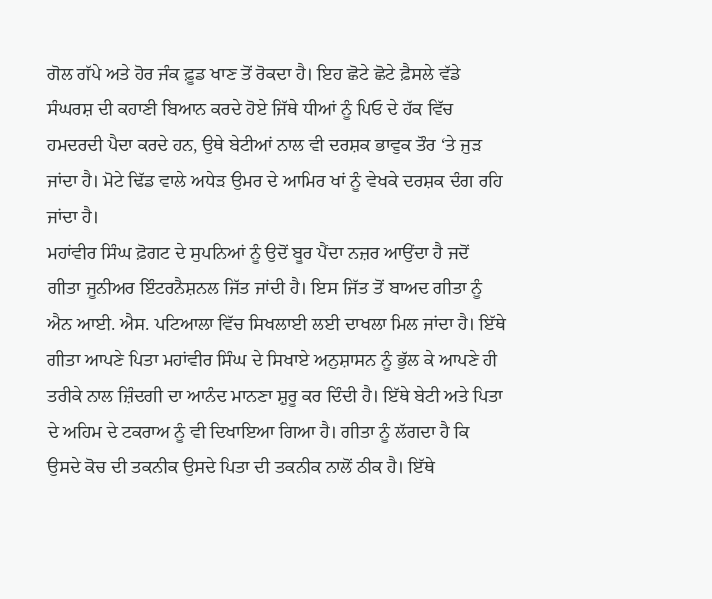ਗੋਲ ਗੱਪੇ ਅਤੇ ਹੋਰ ਜੰਕ ਫ਼ੂਡ ਖਾਣ ਤੋਂ ਰੋਕਦਾ ਹੈ। ਇਹ ਛੋਟੇ ਛੋਟੇ ਫ਼ੈਸਲੇ ਵੱਡੇ ਸੰਘਰਸ਼ ਦੀ ਕਹਾਣੀ ਬਿਆਨ ਕਰਦੇ ਹੋਏ ਜਿੱਥੇ ਧੀਆਂ ਨੂੰ ਪਿਓ ਦੇ ਹੱਕ ਵਿੱਚ ਹਮਦਰਦੀ ਪੈਦਾ ਕਰਦੇ ਹਨ, ਉਥੇ ਬੇਟੀਆਂ ਨਾਲ ਵੀ ਦਰਸ਼ਕ ਭਾਵੁਕ ਤੌਰ ‘ਤੇ ਜੁੜ ਜਾਂਦਾ ਹੈ। ਮੋਟੇ ਢਿੱਡ ਵਾਲੇ ਅਧੇੜ ਉਮਰ ਦੇ ਆਮਿਰ ਖਾਂ ਨੂੰ ਵੇਖਕੇ ਦਰਸ਼ਕ ਦੰਗ ਰਹਿ ਜਾਂਦਾ ਹੈ।
ਮਹਾਂਵੀਰ ਸਿੰਘ ਫ਼ੋਗਟ ਦੇ ਸੁਪਨਿਆਂ ਨੂੰ ਉਦੋਂ ਬੂਰ ਪੈਂਦਾ ਨਜ਼ਰ ਆਉਂਦਾ ਹੈ ਜਦੋਂ ਗੀਤਾ ਜੂਨੀਅਰ ਇੰਟਰਨੈਸ਼ਨਲ ਜਿੱਤ ਜਾਂਦੀ ਹੈ। ਇਸ ਜਿੱਤ ਤੋਂ ਬਾਅਦ ਗੀਤਾ ਨੂੰ ਐਨ ਆਈ. ਐਸ. ਪਟਿਆਲਾ ਵਿੱਚ ਸਿਖਲਾਈ ਲਈ ਦਾਖਲਾ ਮਿਲ ਜਾਂਦਾ ਹੈ। ਇੱਥੇ ਗੀਤਾ ਆਪਣੇ ਪਿਤਾ ਮਹਾਂਵੀਰ ਸਿੰਘ ਦੇ ਸਿਖਾਏ ਅਨੁਸ਼ਾਸਨ ਨੂੰ ਭੁੱਲ ਕੇ ਆਪਣੇ ਹੀ ਤਰੀਕੇ ਨਾਲ ਜ਼ਿੰਦਗੀ ਦਾ ਆਨੰਦ ਮਾਨਣਾ ਸ਼ੁਰੂ ਕਰ ਦਿੰਦੀ ਹੈ। ਇੱਥੇ ਬੇਟੀ ਅਤੇ ਪਿਤਾ ਦੇ ਅਹਿਮ ਦੇ ਟਕਰਾਅ ਨੂੰ ਵੀ ਦਿਖਾਇਆ ਗਿਆ ਹੈ। ਗੀਤਾ ਨੂੰ ਲੱਗਦਾ ਹੈ ਕਿ ਉਸਦੇ ਕੋਚ ਦੀ ਤਕਨੀਕ ਉਸਦੇ ਪਿਤਾ ਦੀ ਤਕਨੀਕ ਨਾਲੋਂ ਠੀਕ ਹੈ। ਇੱਥੇ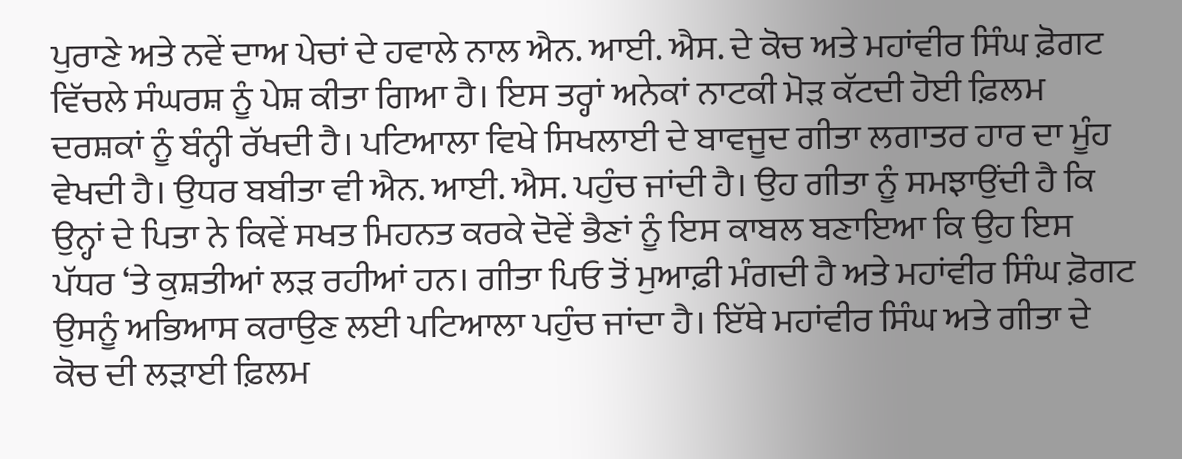ਪੁਰਾਣੇ ਅਤੇ ਨਵੇਂ ਦਾਅ ਪੇਚਾਂ ਦੇ ਹਵਾਲੇ ਨਾਲ ਐਨ. ਆਈ. ਐਸ. ਦੇ ਕੋਚ ਅਤੇ ਮਹਾਂਵੀਰ ਸਿੰਘ ਫ਼ੋਗਟ ਵਿੱਚਲੇ ਸੰਘਰਸ਼ ਨੂੰ ਪੇਸ਼ ਕੀਤਾ ਗਿਆ ਹੈ। ਇਸ ਤਰ੍ਹਾਂ ਅਨੇਕਾਂ ਨਾਟਕੀ ਮੋੜ ਕੱਟਦੀ ਹੋਈ ਫ਼ਿਲਮ ਦਰਸ਼ਕਾਂ ਨੂੰ ਬੰਨ੍ਹੀ ਰੱਖਦੀ ਹੈ। ਪਟਿਆਲਾ ਵਿਖੇ ਸਿਖਲਾਈ ਦੇ ਬਾਵਜੂਦ ਗੀਤਾ ਲਗਾਤਰ ਹਾਰ ਦਾ ਮੂੰਹ ਵੇਖਦੀ ਹੈ। ਉਧਰ ਬਬੀਤਾ ਵੀ ਐਨ. ਆਈ. ਐਸ. ਪਹੁੰਚ ਜਾਂਦੀ ਹੈ। ਉਹ ਗੀਤਾ ਨੂੰ ਸਮਝਾਉਂਦੀ ਹੈ ਕਿ ਉਨ੍ਹਾਂ ਦੇ ਪਿਤਾ ਨੇ ਕਿਵੇਂ ਸਖਤ ਮਿਹਨਤ ਕਰਕੇ ਦੋਵੇਂ ਭੈਣਾਂ ਨੂੰ ਇਸ ਕਾਬਲ ਬਣਾਇਆ ਕਿ ਉਹ ਇਸ ਪੱਧਰ ‘ਤੇ ਕੁਸ਼ਤੀਆਂ ਲੜ ਰਹੀਆਂ ਹਨ। ਗੀਤਾ ਪਿਓ ਤੋਂ ਮੁਆਫ਼ੀ ਮੰਗਦੀ ਹੈ ਅਤੇ ਮਹਾਂਵੀਰ ਸਿੰਘ ਫ਼ੋਗਟ ਉਸਨੂੰ ਅਭਿਆਸ ਕਰਾਉਣ ਲਈ ਪਟਿਆਲਾ ਪਹੁੰਚ ਜਾਂਦਾ ਹੈ। ਇੱਥੇ ਮਹਾਂਵੀਰ ਸਿੰਘ ਅਤੇ ਗੀਤਾ ਦੇ ਕੋਚ ਦੀ ਲੜਾਈ ਫ਼ਿਲਮ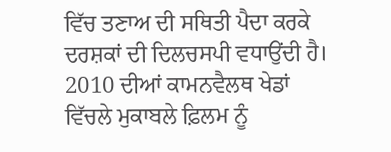ਵਿੱਚ ਤਣਾਅ ਦੀ ਸਥਿਤੀ ਪੈਦਾ ਕਰਕੇ ਦਰਸ਼ਕਾਂ ਦੀ ਦਿਲਚਸਪੀ ਵਧਾਉਂਦੀ ਹੈ।
2010 ਦੀਆਂ ਕਾਮਨਵੈਲਥ ਖੇਡਾਂ ਵਿੱਚਲੇ ਮੁਕਾਬਲੇ ਫ਼ਿਲਮ ਨੂੰ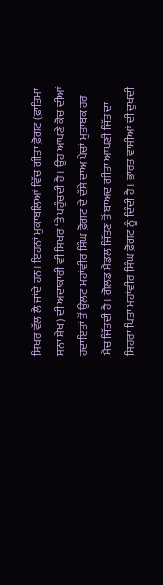ਸਿਖਰ ਵੱਲ ਲੈ ਜਾਂਦੇ ਹਨ। ਇਹਨਾਂ ਮੁਕਾਬਲਿਆਂ ਵਿੱਚ ਗੀਤਾ ਫ਼ੋਗਟ (ਫ਼ਾਤਿਮਾ ਸਨਾ ਸ਼ੇਖ) ਦੀ ਅਦਾਕਾਰੀ ਵੀ ਸਿਖਰ ‘ਤੇ ਪਹੁੰਚਦੀ ਹੈ। ਉਹ ਆਪਣੇ ਕੋਚ ਦੀਆਂ ਹਦਾਇਤਾਂ ਤੋਂ ਉਲਟ ਮਹਾਂਵੀਰ ਸਿੰਘ ਫ਼ੋਗਟ ਦੇ ਦੱਸੇ ਦਾਅ ਪੇਚਾਂ ਮੁਤਾਬਕ ਹਰ ਮੈਚ ਜਿੱਤਦੀ ਹੈ। ਗੋਲਡ ਮੈਡਲ ਜਿੱਤਣ ਤੋਂ ਬਾਅਦ ਗੀਤਾ ਆਪਣੀ ਜਿੱਤ ਦਾ ਸਿਹਰਾ ਪਿਤਾ ਮਹਾਂਵੀਰ ਸਿੰਘ ਫ਼ੋਗਟ ਨੂੰ ਦਿੰਦੀ ਹੈ। ਭਾਰਤ ਵਾਸੀਆਂ ਦੀ ਦੁਖਦੀ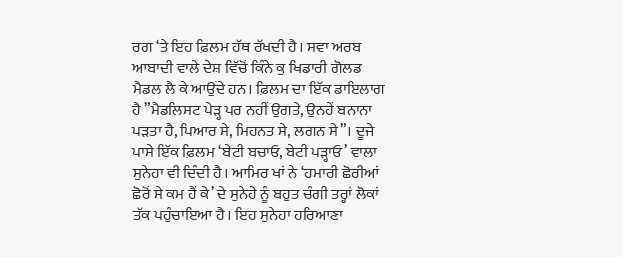ਰਗ ‘ਤੇ ਇਹ ਫ਼ਿਲਮ ਹੱਥ ਰੱਖਦੀ ਹੈ। ਸਵਾ ਅਰਬ ਆਬਾਦੀ ਵਾਲੇ ਦੇਸ਼ ਵਿੱਚੋਂ ਕਿੰਨੇ ਕੁ ਖਿਡਾਰੀ ਗੋਲਡ ਮੈਡਲ ਲੈ ਕੇ ਆਉਂਦੇ ਹਨ। ਫ਼ਿਲਮ ਦਾ ਇੱਕ ਡਾਇਲਾਗ ਹੈ ”ਮੈਡਲਿਸਟ ਪੇੜ੍ਹ ਪਰ ਨਹੀਂ ਉਗਤੇ, ਉਨਹੇਂ ਬਨਾਨਾ ਪੜਤਾ ਹੈ, ਪਿਆਰ ਸੇ, ਮਿਹਨਤ ਸੇ, ਲਗਨ ਸੇ”। ਦੂਜੇ ਪਾਸੇ ਇੱਕ ਫ਼ਿਲਮ ‘ਬੇਟੀ ਬਚਾਓ, ਬੇਟੀ ਪੜ੍ਹਾਓ’ ਵਾਲਾ ਸੁਨੇਹਾ ਵੀ ਦਿੰਦੀ ਹੈ। ਆਮਿਰ ਖਾਂ ਨੇ ‘ਹਮਾਰੀ ਛੋਰੀਆਂ ਛੋਰੋਂ ਸੇ ਕਮ ਹੈਂ ਕੇ’ ਦੇ ਸੁਨੇਹੇ ਨੂੰ ਬਹੁਤ ਚੰਗੀ ਤਰ੍ਹਾਂ ਲੋਕਾਂ ਤੱਕ ਪਹੁੰਚਾਇਆ ਹੈ। ਇਹ ਸੁਨੇਹਾ ਹਰਿਆਣਾ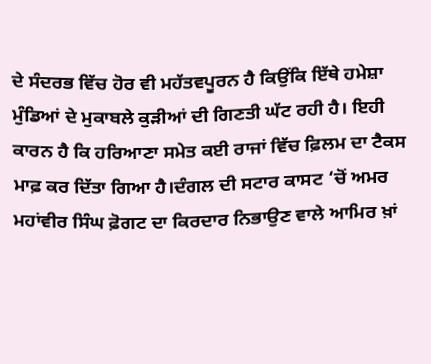ਦੇ ਸੰਦਰਭ ਵਿੱਚ ਹੋਰ ਵੀ ਮਹੱਤਵਪੂਰਨ ਹੈ ਕਿਉਂਕਿ ਇੱਥੇ ਹਮੇਸ਼ਾ ਮੁੰਡਿਆਂ ਦੇ ਮੁਕਾਬਲੇ ਕੁੜੀਆਂ ਦੀ ਗਿਣਤੀ ਘੱਟ ਰਹੀ ਹੈ। ਇਹੀ ਕਾਰਨ ਹੈ ਕਿ ਹਰਿਆਣਾ ਸਮੇਤ ਕਈ ਰਾਜਾਂ ਵਿੱਚ ਫ਼ਿਲਮ ਦਾ ਟੈਕਸ ਮਾਫ਼ ਕਰ ਦਿੱਤਾ ਗਿਆ ਹੈ।ਦੰਗਲ ਦੀ ਸਟਾਰ ਕਾਸਟ ‘ਚੋਂ ਅਮਰ ਮਹਾਂਵੀਰ ਸਿੰਘ ਫ਼ੋਗਟ ਦਾ ਕਿਰਦਾਰ ਨਿਭਾਉਣ ਵਾਲੇ ਆਮਿਰ ਖ਼ਾਂ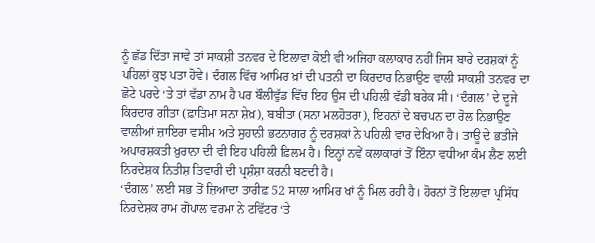ਨੂੰ ਛੱਡ ਦਿੱਤਾ ਜਾਵੇ ਤਾਂ ਸਾਕਸ਼ੀ ਤਨਵਰ ਦੇ ਇਲਾਵਾ ਕੋਈ ਵੀ ਅਜਿਹਾ ਕਲਾਕਾਰ ਨਹੀਂ ਜਿਸ ਬਾਰੇ ਦਰਸ਼ਕਾਂ ਨੂੰ ਪਹਿਲਾਂ ਕੁਝ ਪਤਾ ਹੋਵੇ। ਦੰਗਲ ਵਿੱਚ ਆਮਿਰ ਖ਼ਾਂ ਦੀ ਪਤਨੀ ਦਾ ਕਿਰਦਾਰ ਨਿਭਾਉਣ ਵਾਲੀ ਸਾਕਸ਼ੀ ਤਨਵਰ ਦਾ ਛੋਟੇ ਪਰਦੇ ‘ਤੇ ਤਾਂ ਵੱਡਾ ਨਾਮ ਹੈ ਪਰ ਬੌਲੀਵੁੱਡ ਵਿੱਚ ਇਹ ਉਸ ਦੀ ਪਹਿਲੀ ਵੱਡੀ ਬਰੇਕ ਸੀ। ‘ਦੰਗਲ’ ਦੇ ਦੂਜੇ ਕਿਰਦਾਰ ਗੀਤਾ (ਫ਼ਾਤਿਮਾ ਸਨਾ ਸ਼ੇਖ਼), ਬਬੀਤਾ (ਸਨਾ ਮਲਹੋਤਰਾ), ਇਹਨਾਂ ਦੇ ਬਚਪਨ ਦਾ ਰੋਲ ਨਿਭਾਉਣ ਵਾਲੀਆਂ ਜ਼ਾਇਰਾ ਵਸੀਮ ਅਤੇ ਸੁਹਾਨੀ ਭਟਨਾਗਰ ਨੂੰ ਦਰਸ਼ਕਾਂ ਨੇ ਪਹਿਲੀ ਵਾਰ ਦੇਖਿਆ ਹੈ। ਤਾਊ ਦੇ ਭਤੀਜੇ ਅਪਾਰਸ਼ਕਤੀ ਖ਼ੁਰਾਨਾ ਦੀ ਵੀ ਇਹ ਪਹਿਲੀ ਫ਼ਿਲਮ ਹੈ। ਇਨ੍ਹਾਂ ਨਵੇਂ ਕਲਾਕਾਰਾਂ ਤੋਂ ਇੰਨਾ ਵਧੀਆ ਕੰਮ ਲੈਣ ਲਈ ਨਿਰਦੇਸ਼ਕ ਨਿਤੀਸ਼ ਤਿਵਾਰੀ ਦੀ ਪ੍ਰਸ਼ੰਸ਼ਾ ਕਰਨੀ ਬਣਦੀ ਹੈ।
‘ਦੰਗਲ’ ਲਈ ਸਭ ਤੋਂ ਜ਼ਿਆਦਾ ਤਾਰੀਫ਼ 52 ਸਾਲਾ ਆਮਿਰ ਖਾਂ ਨੂੰ ਮਿਲ ਰਹੀ ਹੈ। ਹੋਰਨਾਂ ਤੋਂ ਇਲਾਵਾ ਪ੍ਰਸਿੱਧ ਨਿਰਦੇਸ਼ਕ ਰਾਮ ਗੋਪਾਲ ਵਰਮਾ ਨੇ ਟਵਿੱਟਰ ‘ਤੇ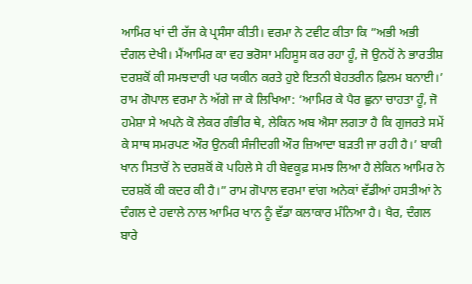ਆਮਿਰ ਖਾਂ ਦੀ ਰੱਜ ਕੇ ਪ੍ਰਸੰਸਾ ਕੀਤੀ। ਵਰਮਾ ਨੇ ਟਵੀਟ ਕੀਤਾ ਕਿ ”ਅਭੀ ਅਭੀ ਦੰਗਲ ਦੇਖੀ। ਮੈਂਆਮਿਰ ਕਾ ਵਹ ਭਰੋਸਾ ਮਹਿਸੂਸ ਕਰ ਰਹਾ ਹੂੰ, ਜੋ ਉਨਹੋਂ ਨੇ ਭਾਰਤੀਸ਼ ਦਰਸ਼ਕੋਂ ਕੀ ਸਮਝਦਾਰੀ ਪਰ ਯਕੀਨ ਕਰਤੇ ਹੁਏ ਇਤਨੀ ਬੇਹਤਰੀਨ ਫ਼ਿਲਮ ਬਨਾਈ।’ ਰਾਮ ਗੋਪਾਲ ਵਰਮਾ ਨੇ ਅੱਗੇ ਜਾ ਕੇ ਲਿਖਿਆ: ‘ਆਮਿਰ ਕੇ ਪੈਰ ਛੁਨਾ ਚਾਹਤਾ ਹੂੰ, ਜੋ ਹਮੇਸ਼ਾ ਸੇ ਅਪਨੇ ਕੋ ਲੇਕਰ ਗੰਭੀਰ ਥੇ, ਲੇਕਿਨ ਅਬ ਐਸਾ ਲਗਤਾ ਹੈ ਕਿ ਗੁਜਰਤੇ ਸਮੇਂ ਕੇ ਸਾਥ ਸਮਰਪਣ ਔਰ ਉਨਕੀ ਸੰਜੀਦਗੀ ਔਰ ਜ਼ਿਆਦਾ ਬੜਤੀ ਜਾ ਰਹੀ ਹੈ।’ ਬਾਕੀ ਖਾਨ ਸਿਤਾਰੋਂ ਨੇ ਦਰਸ਼ਕੋਂ ਕੋ ਪਹਿਲੇ ਸੇ ਹੀ ਬੇਵਕੂਫ਼ ਸਮਝ ਲਿਆ ਹੈ ਲੇਕਿਨ ਆਮਿਰ ਨੇ ਦਰਸ਼ਕੋਂ ਕੀ ਕਦਰ ਕੀ ਹੈ।” ਰਾਮ ਗੋਪਾਲ ਵਰਮਾ ਵਾਂਗ ਅਨੇਕਾਂ ਵੱਡੀਆਂ ਹਸਤੀਆਂ ਨੇ ਦੰਗਲ ਦੇ ਹਵਾਲੇ ਨਾਲ ਆਮਿਰ ਖਾਨ ਨੂੰ ਵੱਡਾ ਕਲਾਕਾਰ ਮੰਨਿਆ ਹੈ। ਖੈਰ, ਦੰਗਲ ਬਾਰੇ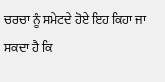ਚਰਚਾ ਨੂੰ ਸਮੇਟਦੇ ਹੋਏ ਇਹ ਕਿਹਾ ਜਾ ਸਕਦਾ ਹੈ ਕਿ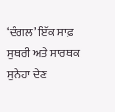‘ਦੰਗਲ’ ਇੱਕ ਸਾਫ਼ ਸੁਥਰੀ ਅਤੇ ਸਾਰਥਕ ਸੁਨੇਹਾ ਦੇਣ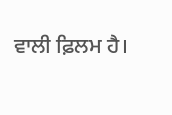ਵਾਲੀ ਫ਼ਿਲਮ ਹੈ।